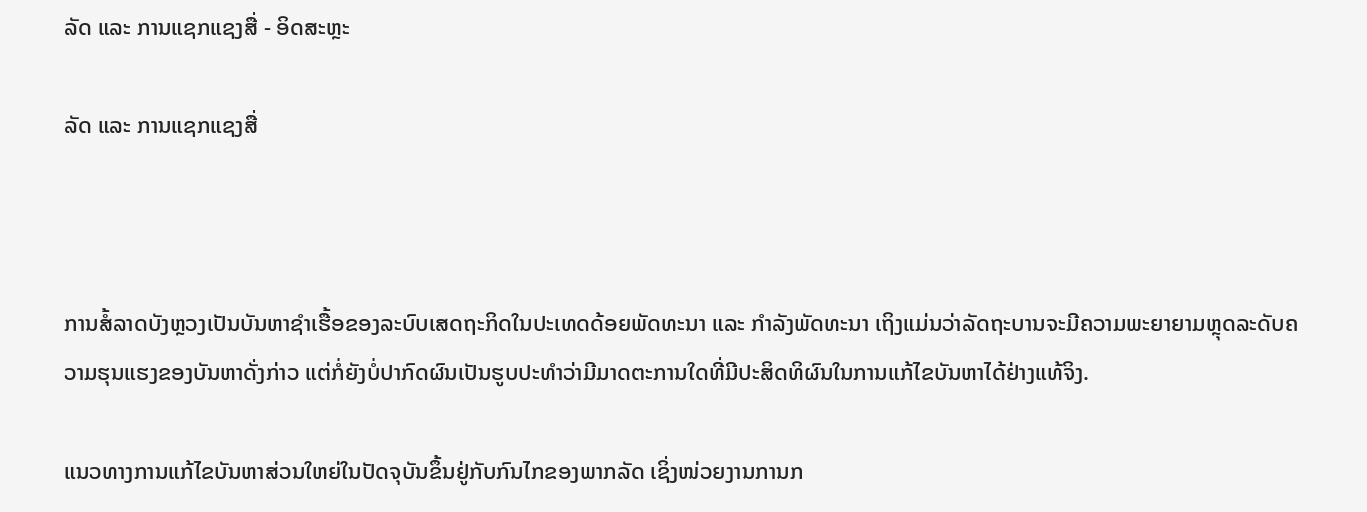ລັດ ແລະ ການແຊກແຊງສື່ - ອິດສະຫຼະ

ລັດ ແລະ ການແຊກແຊງສື່



ການສໍ້ລາດບັງຫຼວງເປັນບັນຫາຊຳເຮື້ອຂອງລະບົບເສດຖະກິດໃນປະເທດດ້ອຍພັດທະນາ ແລະ ກຳລັງພັດທະນາ ເຖິງແມ່ນວ່າລັດຖະບານຈະມີຄວາມພະຍາຍາມຫຼຸດລະດັບຄວາມຮຸນແຮງຂອງບັນຫາດັ່ງກ່າວ ແຕ່ກໍ່ຍັງບໍ່ປາກົດຜົນເປັນຮູບປະທຳວ່າມີມາດຕະການໃດທີ່ມີປະສິດທິຜົນໃນການແກ້ໄຂບັນຫາໄດ້ຢ່າງແທ້ຈິງ.

ແນວທາງການແກ້ໄຂບັນຫາສ່ວນໃຫຍ່ໃນປັດຈຸບັນຂຶ້ນຢູ່ກັບກົນໄກຂອງພາກລັດ ເຊິ່ງໜ່ວຍງານການກ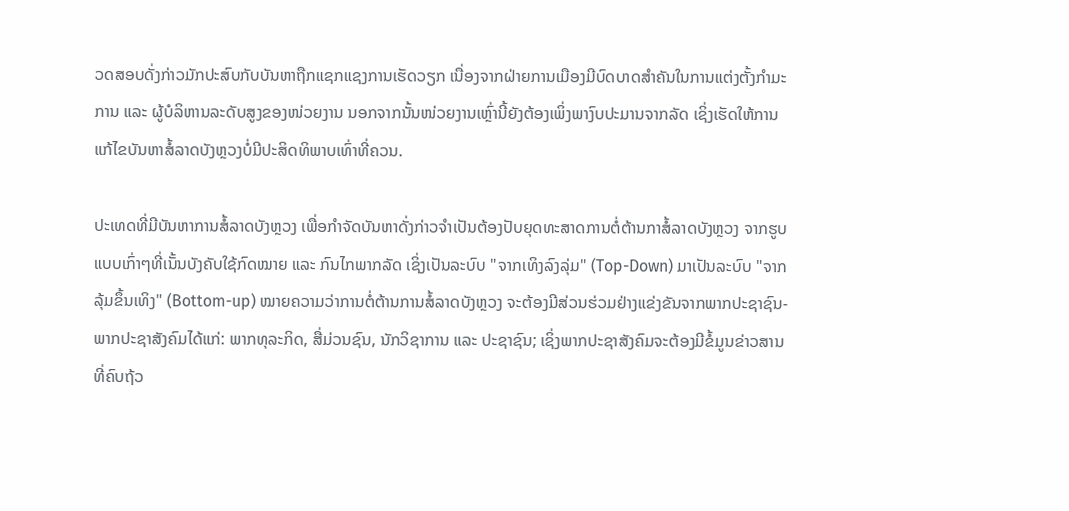ວດສອບດັ່ງກ່າວມັກປະສົບກັບບັນຫາຖືກແຊກແຊງການເຮັດວຽກ ເນື່ອງຈາກຝ່າຍການເມືອງມີບົດບາດສຳຄັນໃນການແຕ່ງຕັ້ງກຳມະການ ແລະ ຜູ້ບໍລິຫານລະດັບສູງຂອງໜ່ວຍງານ ນອກຈາກນັ້ນໜ່ວຍງານເຫຼົ່ານີ້ຍັງຕ້ອງເພິ່ງພາງົບປະມານຈາກລັດ ເຊິ່ງເຮັດໃຫ້ການແກ້ໄຂບັນຫາສໍ້ລາດບັງຫຼວງບໍ່ມີປະສິດທິພາບເທົ່າທີ່ຄວນ.

ປະເທດທີ່ມີບັນຫາການສໍ້ລາດບັງຫຼວງ ເພື່ອກຳຈັດບັນຫາດັ່ງກ່າວຈຳເປັນຕ້ອງປັບຍຸດທະສາດການຕໍ່ຕ້ານກາສໍ້ລາດບັງຫຼວງ ຈາກຮູບແບບເກົ່າໆທີ່ເນັ້ນບັງຄັບໃຊ້ກົດໝາຍ ແລະ ກົນໄກພາກລັດ ເຊິ່ງເປັນລະບົບ "ຈາກເທິງລົງລຸ່ມ" (Top-Down) ມາເປັນລະບົບ "ຈາກລຸ້ມຂຶ້ນເທິງ" (Bottom-up) ໝາຍຄວາມວ່າການຕໍ່ຕ້ານການສໍ້ລາດບັງຫຼວງ ຈະຕ້ອງມີສ່ວນຮ່ວມຢ່າງແຂ່ງຂັນຈາກພາກປະຊາຊົນ-ພາກປະຊາສັງຄົມໄດ້ແກ່: ພາກທຸລະກິດ, ສື່ມ່ວນຊົນ, ນັກວິຊາການ ແລະ ປະຊາຊົນ; ເຊິ່ງພາກປະຊາສັງຄົມຈະຕ້ອງມີຂໍ້ມູນຂ່າວສານທີ່ຄົບຖ້ວ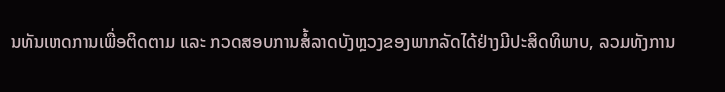ນທັນເຫດການເພື່ອຕິດຕາມ ແລະ ກວດສອບການສໍ້ລາດບັງຫຼວງຂອງພາກລັດໄດ້ຢ່າງມີປະສິດທິພາບ, ລວມທັງການ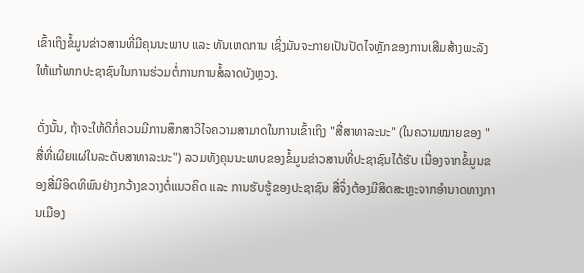ເຂົ້າເຖິງຂໍ້ມູນຂ່າວສານທີ່ມີຄຸນນະພາບ ແລະ ທັນເຫດການ ເຊິ່ງມັນຈະກາຍເປັນປັດໄຈຫຼັກຂອງການເສີມສ້າງພະລັງໃຫ້ແກ້ພາກປະຊາຊົນໃນການຮ່ວມຕໍ່ການການສໍ້ລາດບັງຫຼວງ.

ດັ່ງນັ້ນ, ຖ້າຈະໃຫ້ດີກໍ່ຄວນມີການສຶກສາວິໄຈຄວາມສາມາດໃນການເຂົ້າເຖິງ "ສື່ສາທາລະນະ" (ໃນຄວາມໝາຍຂອງ "ສື່ທີ່ເຜີຍແຜ່ໃນລະດັບສາທາລະນະ") ລວມທັງຄຸນນະພາບຂອງຂໍ້ມູນຂ່າວສານທີ່ປະຊາຊົນໄດ້ຮັບ ເນື່ອງຈາກຂໍ້ມູນຂອງສື່ມີອິດທິພົນຢ່າງກວ້າງຂວາງຕໍ່ແນວຄິດ ແລະ ການຮັບຮູ້ຂອງປະຊາຊົນ ສື່ຈຶ່ງຕ້ອງມີສິດສະຫຼະຈາກອຳນາດທາງການເມືອງ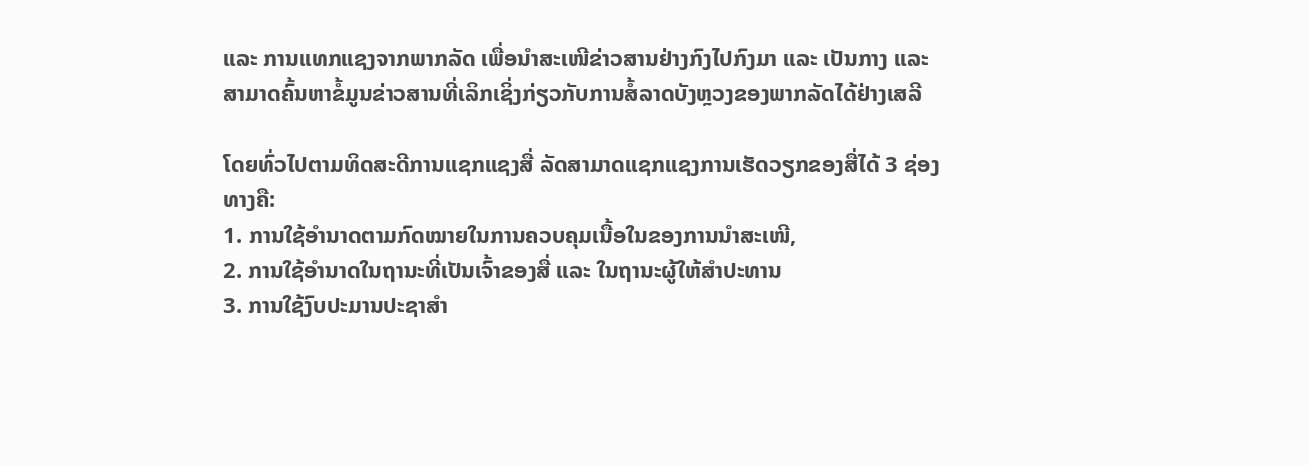ແລະ ການແທກແຊງຈາກພາກລັດ ເພື່ອນຳສະເໜີຂ່າວສານຢ່າງກົງໄປກົງມາ ແລະ ເປັນກາງ ແລະ ສາມາດຄົ້ນຫາຂໍ້ມູນຂ່າວສານທີ່ເລິກເຊິ່ງກ່ຽວກັບການສໍ້ລາດບັງຫຼວງຂອງພາກລັດໄດ້ຢ່າງເສລີ

ໂດຍທົ່ວໄປຕາມທິດສະດີການແຊກແຊງສື່ ລັດສາມາດແຊກແຊງການເຮັດວຽກຂອງສື່ໄດ້ 3 ຊ່ອງທາງຄື:
1. ການໃຊ້ອຳນາດຕາມກົດໝາຍໃນການຄວບຄຸມເນື້ອໃນຂອງການນຳສະເໜີ,
2. ການໃຊ້ອຳນາດໃນຖານະທີ່ເປັນເຈົ້າຂອງສື່ ແລະ ໃນຖານະຜູ້ໃຫ້ສຳປະທານ
3. ການໃຊ້ງົບປະມານປະຊາສຳ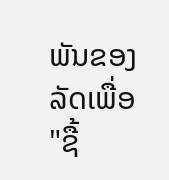ພັນຂອງລັດເພື່ອ "ຊື້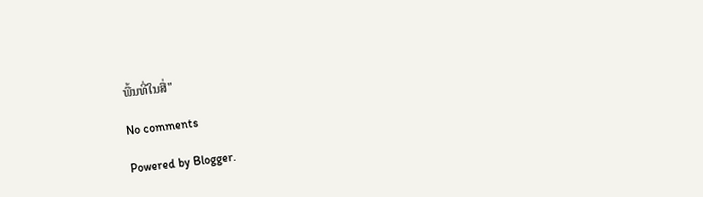ພື້ນທີ່ໃນສື່"

No comments

Powered by Blogger.